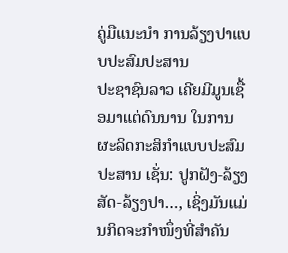ຄູ່ມືແນະນຳ ການລ້ຽງປາແບບປະສົມປະສານ
ປະຊາຊົນລາວ ເຄີຍມີມູນເຊື້ອມາແຕ່ດົນນານ ໃນການຜະລິດກະສິກຳແບບປະສົມປະສານ ເຊັ່ນ: ປູກຝັງ-ລ້ຽງສັດ-ລ້ຽງປາ…, ເຊິ່ງມັນແມ່ນກິດຈະກຳໜຶ່ງທີ່ສຳຄັນ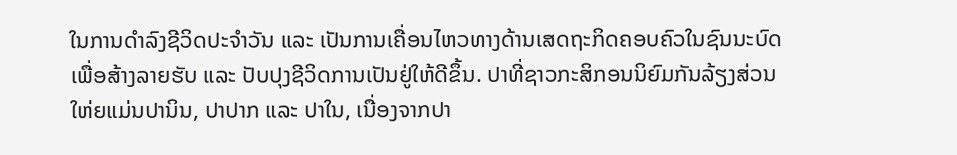ໃນການດຳລົງຊີວິດປະຈຳວັນ ແລະ ເປັນການເຄື່ອນໄຫວທາງດ້ານເສດຖະກິດຄອບຄົວໃນຊົນນະບົດ ເພື່ອສ້າງລາຍຮັບ ແລະ ປັບປຸງຊີວິດການເປັນຢູ່ໃຫ້ດີຂຶ້ນ. ປາທີ່ຊາວກະສິກອນນິຍົມກັນລ້ຽງສ່ວນໃຫ່ຍແມ່ນປານິນ, ປາປາກ ແລະ ປາໃນ, ເນື່ອງຈາກປາ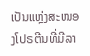ເປັນແຫຼ່ງສະໜອງໂປຣຕີນທີ່ມີລາ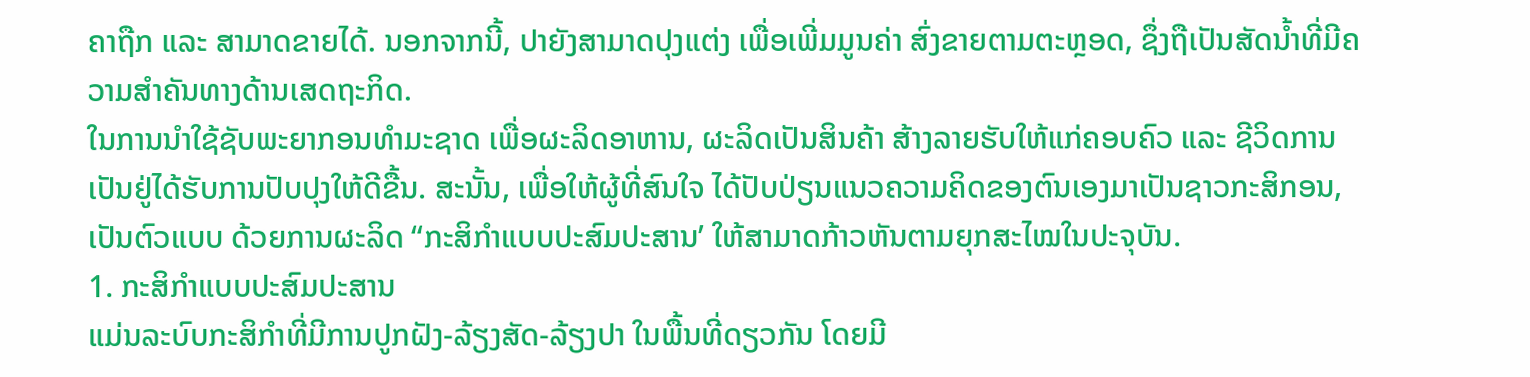ຄາຖືກ ແລະ ສາມາດຂາຍໄດ້. ນອກຈາກນີ້, ປາຍັງສາມາດປຸງແຕ່ງ ເພື່ອເພີ່ມມູນຄ່າ ສົ່ງຂາຍຕາມຕະຫຼອດ, ຊຶ່ງຖືເປັນສັດນໍ້າທີ່ມີຄວາມສຳຄັນທາງດ້ານເສດຖະກິດ.
ໃນການນຳໃຊ້ຊັບພະຍາກອນທຳມະຊາດ ເພື່ອຜະລິດອາຫານ, ຜະລິດເປັນສິນຄ້າ ສ້າງລາຍຮັບໃຫ້ແກ່ຄອບຄົວ ແລະ ຊີວິດການເປັນຢູ່ໄດ້ຮັບການປັບປຸງໃຫ້ດີຂື້ນ. ສະນັ້ນ, ເພື່ອໃຫ້ຜູ້ທີ່ສົນໃຈ ໄດ້ປັບປ່ຽນແນວຄວາມຄິດຂອງຕົນເອງມາເປັນຊາວກະສິກອນ, ເປັນຕົວແບບ ດ້ວຍການຜະລິດ “ກະສິກຳແບບປະສົມປະສານ’ ໃຫ້ສາມາດກ້າວຫັນຕາມຍຸກສະໄໝໃນປະຈຸບັນ.
1. ກະສິກຳແບບປະສົມປະສານ
ແມ່ນລະບົບກະສິກຳທີ່ມີການປູກຝັງ-ລ້ຽງສັດ-ລ້ຽງປາ ໃນພື້ນທີ່ດຽວກັນ ໂດຍມີ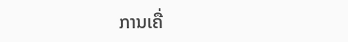ການເຄື່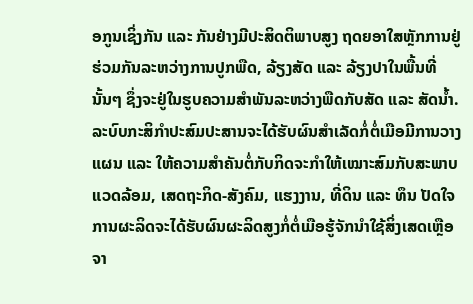ອກູນເຊິ່ງກັນ ແລະ ກັນຢ່າງມີປະສິດຕິພາບສູງ ຖດຍອາໃສຫຼັກການຢູ່ຮ່ວມກັນລະຫວ່າງການປູກພືດ, ລ້ຽງສັດ ແລະ ລ້ຽງປາໃນພື້ນທີ່ນັ້ນໆ ຊຶ່ງຈະຢູ່ໃນຮູບຄວາມສຳພັນລະຫວ່າງພືດກັບສັດ ແລະ ສັດນໍ້າ. ລະບົບກະສິກຳປະສົມປະສານຈະໄດ້ຮັບຜົນສຳເລັດກໍ່ຕໍ່ເມືອມີການວາງແຜນ ແລະ ໃຫ້ຄວາມສຳຄັນຕໍ່ກັບກິດຈະກຳໃຫ້ເໝາະສົມກັບສະພາບແວດລ້ອມ, ເສດຖະກິດ-ສັງຄົມ, ແຮງງານ, ທີ່ດິນ ແລະ ທຶນ ປັດໃຈການຜະລິດຈະໄດ້ຮັບຜົນຜະລິດສູງກໍ່ຕໍ່ເມືອຮູ້ຈັກນຳໃຊ້ສິ່ງເສດເຫຼືອຈາ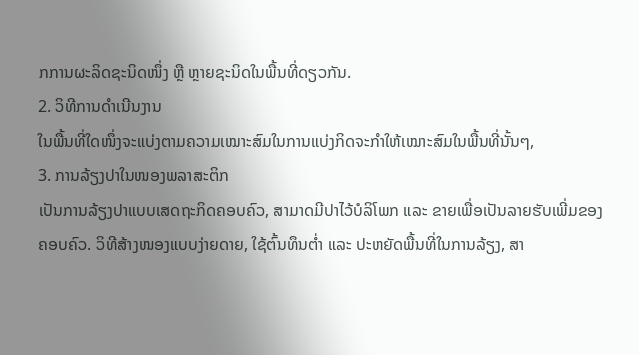ກການຜະລິດຊະນິດໜຶ່ງ ຫຼື ຫຼາຍຊະນິດໃນພື້ນທີ່ດຽວກັນ.
2. ວິທີການດຳເນີນງານ
ໃນພື້ນທີ່ໃດໜຶ່ງຈະແບ່ງຕາມຄວາມເໝາະສົມໃນການແບ່ງກິດຈະກຳໃຫ້ເໝາະສົມໃນພື້ນທີ່ນັ້ນໆ,
3. ການລ້ຽງປາໃນໜອງພລາສະຕິກ
ເປັນການລ້ຽງປາແບບເສດຖະກິດຄອບຄົວ, ສາມາດມີປາໄວ້ບໍລິໂພກ ແລະ ຂາຍເພື່ອເປັນລາຍຮັບເພີ່ມຂອງ
ຄອບຄົວ. ວິທີສ້າງໜອງແບບງ່າຍດາຍ, ໃຊ້ຕົ້ນທຶນຕໍ່າ ແລະ ປະຫຍັດພື້ນທີ່ໃນການລ້ຽງ, ສາ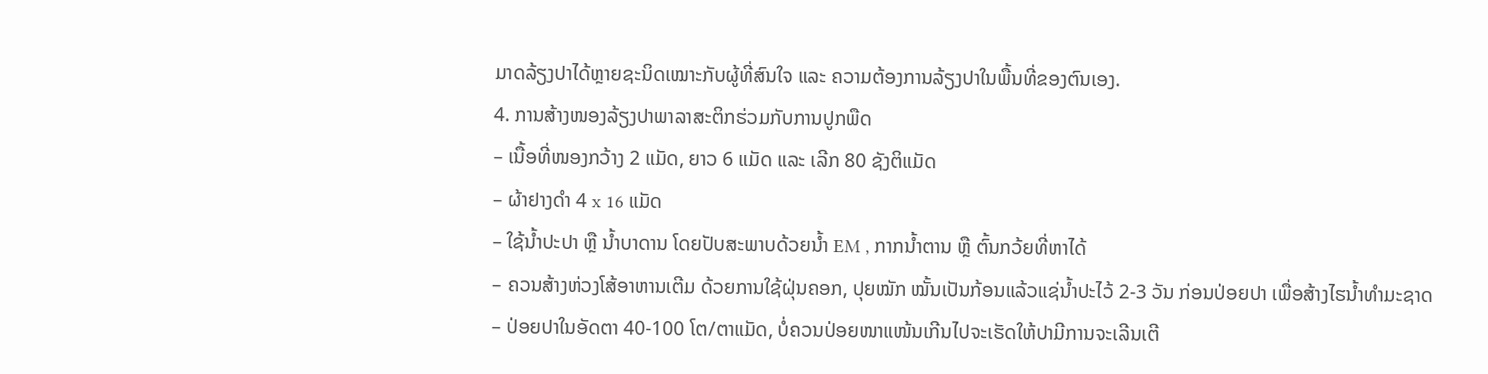ມາດລ້ຽງປາໄດ້ຫຼາຍຊະນິດເໝາະກັບຜູ້ທີ່ສົນໃຈ ແລະ ຄວາມຕ້ອງການລ້ຽງປາໃນພື້ນທີ່ຂອງຕົນເອງ.
4. ການສ້າງໜອງລ້ຽງປາພາລາສະຕິກຮ່ວມກັບການປູກພືດ
– ເນື້ອທີ່ໜອງກວ້າງ 2 ແມັດ, ຍາວ 6 ແມັດ ແລະ ເລີກ 80 ຊັງຕິແມັດ
– ຜ້າຢາງດຳ 4 x 16 ແມັດ
– ໃຊ້ນໍ້າປະປາ ຫຼື ນໍ້າບາດານ ໂດຍປັບສະພາບດ້ວຍນໍ້າ EM , ກາກນໍ້າຕານ ຫຼື ຕົ້ນກວ້ຍທີ່ຫາໄດ້
– ຄວນສ້າງຫ່ວງໂສ້ອາຫານເຕີມ ດ້ວຍການໃຊ້ຝຸ່ນຄອກ, ປຸຍໝັກ ໝັ້ນເປັນກ້ອນແລ້ວແຊ່ນໍ້າປະໄວ້ 2-3 ວັນ ກ່ອນປ່ອຍປາ ເພື່ອສ້າງໄຮນໍ້າທຳມະຊາດ
– ປ່ອຍປາໃນອັດຕາ 40-100 ໂຕ/ຕາແມັດ, ບໍ່ຄວນປ່ອຍໜາແໜ້ນເກີນໄປຈະເຮັດໃຫ້ປາມີການຈະເລີນເຕີ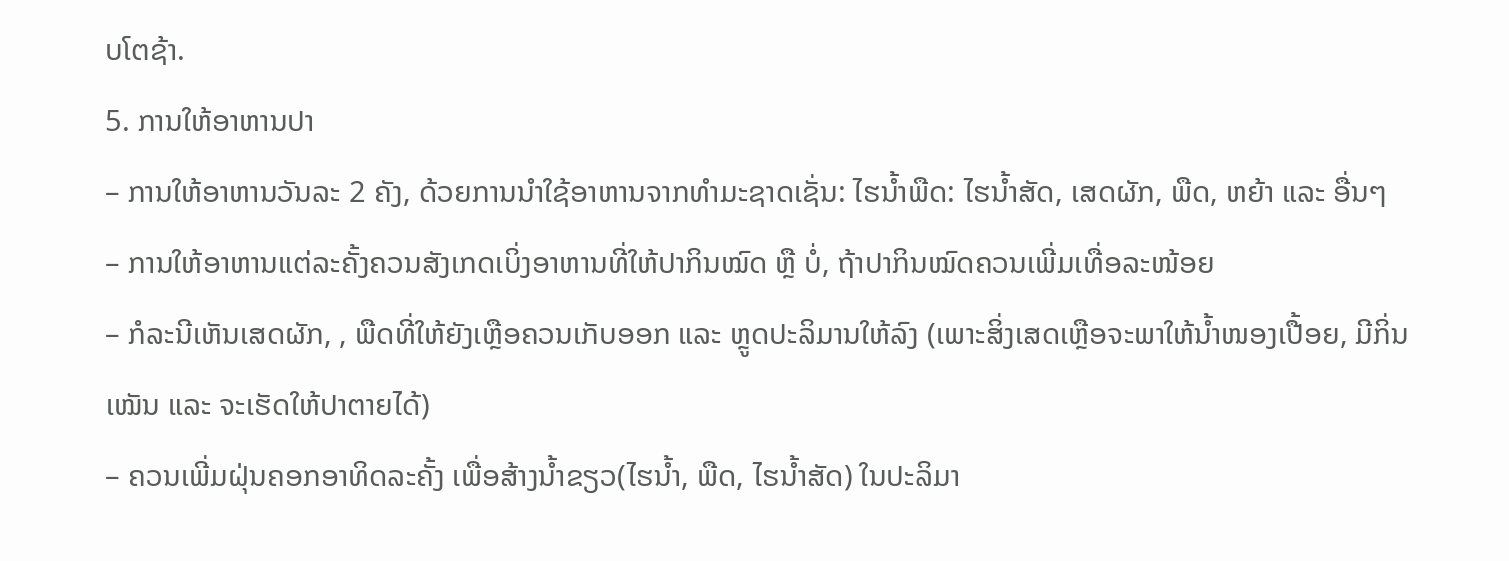ບໂຕຊ້າ.
5. ການໃຫ້ອາຫານປາ
– ການໃຫ້ອາຫານວັນລະ 2 ຄັງ, ດ້ວຍການນຳໃຊ້ອາຫານຈາກທຳມະຊາດເຊັ່ນ: ໄຮນໍ້າພືດ: ໄຮນໍ້າສັດ, ເສດຜັກ, ພືດ, ຫຍ້າ ແລະ ອື່ນໆ
– ການໃຫ້ອາຫານແຕ່ລະຄັ້ງຄວນສັງເກດເບິ່ງອາຫານທີ່ໃຫ້ປາກິນໝົດ ຫຼື ບໍ່, ຖ້າປາກິນໝົດຄວນເພີ່ມເທື່ອລະໜ້ອຍ
– ກໍລະນີເຫັນເສດຜັກ, , ພືດທີ່ໃຫ້ຍັງເຫຼືອຄວນເກັບອອກ ແລະ ຫຼູດປະລິມານໃຫ້ລົງ (ເພາະສິ່ງເສດເຫຼືອຈະພາໃຫ້ນໍ້າໜອງເປື້ອຍ, ມີກິ່ນເໝັນ ແລະ ຈະເຮັດໃຫ້ປາຕາຍໄດ້)
– ຄວນເພີ່ມຝຸ່ນຄອກອາທິດລະຄັ້ງ ເພື່ອສ້າງນໍ້າຂຽວ(ໄຮນໍ້າ, ພືດ, ໄຮນໍ້າສັດ) ໃນປະລິມາ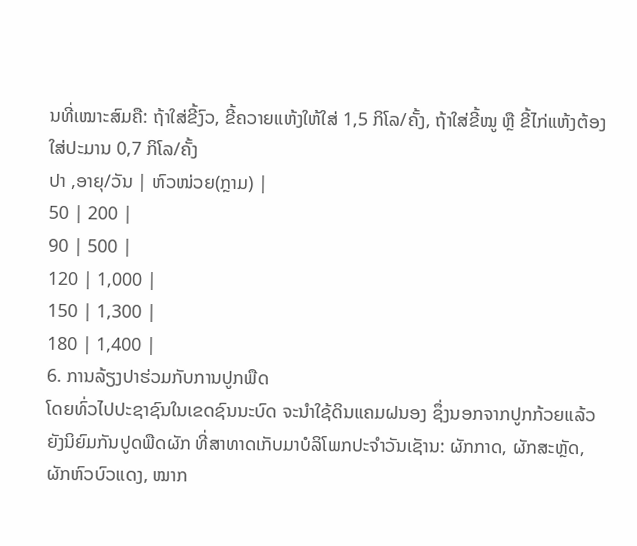ນທີ່ເໝາະສົມຄື: ຖ້າໃສ່ຂີ້ງົວ, ຂີ້ຄວາຍແຫ້ງໃຫ້ໃສ່ 1,5 ກິໂລ/ຄັ້ງ, ຖ້າໃສ່ຂີ້ໝູ ຫຼື ຂີ້ໄກ່ແຫ້ງຕ້ອງໃສ່ປະມານ 0,7 ກິໂລ/ຄັ້ງ
ປາ ,ອາຍຸ/ວັນ | ຫົວໜ່ວຍ(ກຼາມ) |
50 | 200 |
90 | 500 |
120 | 1,000 |
150 | 1,300 |
180 | 1,400 |
6. ການລ້ຽງປາຮ່ວມກັບການປູກພືດ
ໂດຍທົ່ວໄປປະຊາຊົນໃນເຂດຊົນນະບົດ ຈະນຳໃຊ້ດິນແຄມຝນອງ ຊຶ່ງນອກຈາກປູກກ້ວຍແລ້ວ ຍັງນິຍົມກັນປູດພືດຜັກ ທີ່ສາທາດເກັບມາບໍລິໂພກປະຈຳວັນເຊັານ: ຜັກກາດ, ຜັກສະຫຼັດ, ຜັກຫົວບົວແດງ, ໝາກ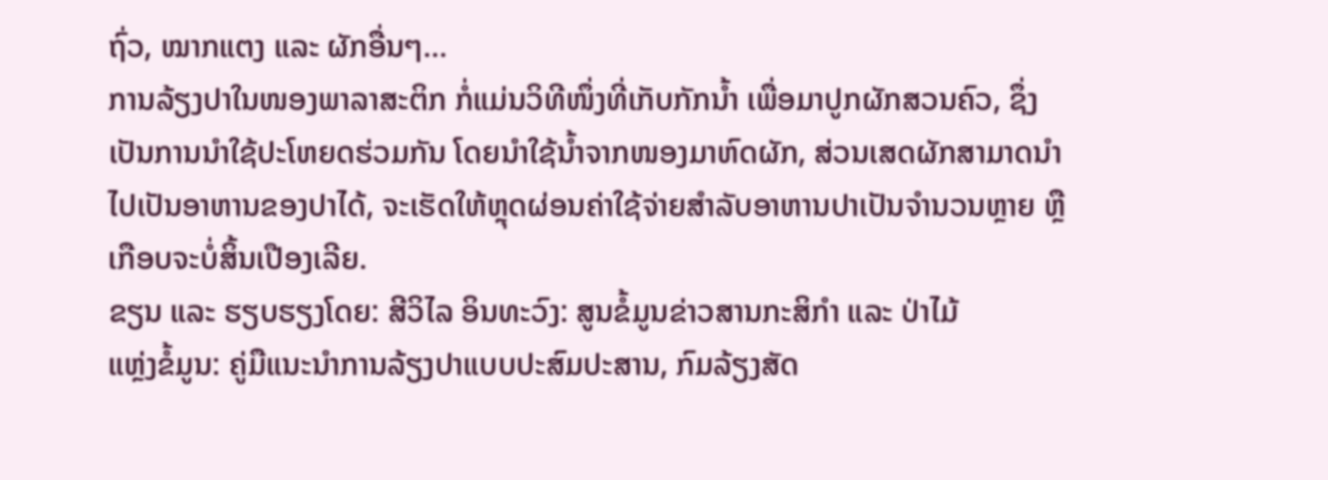ຖົ່ວ, ໝາກແຕງ ແລະ ຜັກອື່ນໆ…
ການລ້ຽງປາໃນໜອງພາລາສະຕິກ ກໍ່ແມ່ນວິທີໜຶ່ງທີ່ເກັບກັກນໍ້າ ເພື່ອມາປູກຜັກສວນຄົວ, ຊຶ່ງເປັນການນຳໃຊ້ປະໂຫຍດຮ່ວມກັນ ໂດຍນຳໃຊ້ນໍ້າຈາກໜອງມາຫົດຜັກ, ສ່ວນເສດຜັກສາມາດນຳໄປເປັນອາຫານຂອງປາໄດ້, ຈະເຮັດໃຫ້ຫຼຸດຜ່ອນຄ່າໃຊ້ຈ່າຍສຳລັບອາຫານປາເປັນຈຳນວນຫຼາຍ ຫຼື ເກືອບຈະບໍ່ສິ້ນເປືອງເລີຍ.
ຂຽນ ແລະ ຮຽບຮຽງໂດຍ: ສີວິໄລ ອິນທະວົງ: ສູນຂໍ້ມູນຂ່າວສານກະສິກຳ ແລະ ປ່າໄມ້
ແຫຼ່ງຂໍ້ມູນ: ຄູ່ມືແນະນຳການລ້ຽງປາແບບປະສົມປະສານ, ກົມລ້ຽງສັດ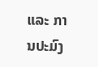ແລະ ການປະມົງ